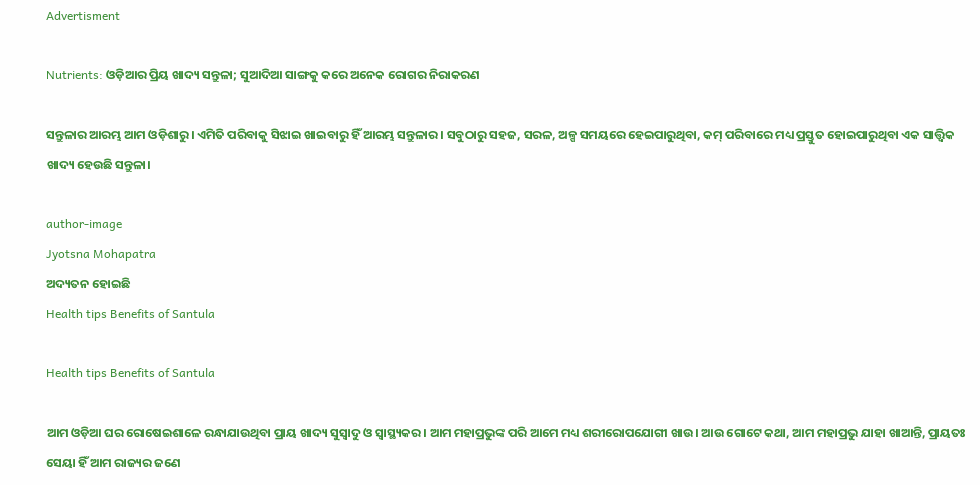Advertisment

Nutrients: ଓଡ଼ିଆର ପ୍ରିୟ ଖାଦ୍ୟ ସନ୍ତୁଳା; ସୁଆଦିଆ ସାଙ୍ଗକୁ କରେ ଅନେକ ରୋଗର ନିରାକରଣ

ସନ୍ତୁଳାର ଆରମ୍ଭ ଆମ ଓଡ଼ିଶାରୁ। ଏମିତି ପରିବାକୁ ସିଝାଇ ଖାଇବାରୁ ହିଁ ଆରମ୍ଭ ସନ୍ତୁଳାର। ସବୁଠାରୁ ସହଜ, ସରଳ, ଅଳ୍ପ ସମୟରେ ହେଇପାରୁଥିବା, କମ୍ ପରିବାରେ ମଧ୍ୟ ପ୍ରସ୍ତୁତ ହୋଇପାରୁଥିବା ଏକ ସାତ୍ତ୍ୱିକ ଖାଦ୍ୟ ହେଉଛି ସନ୍ତୁଳା।

author-image
Jyotsna Mohapatra
ଅଦ୍ୟତନ ହୋଇଛି
Health tips Benefits of Santula

Health tips Benefits of Santula

ଆମ ଓଡ଼ିଆ ଘର ରୋଷେଇଶାଳେ ରନ୍ଧାଯାଉଥିବା ପ୍ରାୟ ଖାଦ୍ୟ ସୁସ୍ୱାଦୁ ଓ ସ୍ୱାସ୍ଥ୍ୟକର। ଆମ ମହାପ୍ରଭୁଙ୍କ ପରି ଆମେ ମଧ୍ୟ ଶରୀରୋପଯୋଗୀ ଖାଉ। ଆଉ ଗୋଟେ କଥା, ଆମ ମହାପ୍ରଭୁ ଯାହା ଖାଆନ୍ତି, ପ୍ରାୟତଃ ସେୟା ହିଁ ଆମ ରାଜ୍ୟର ଜଣେ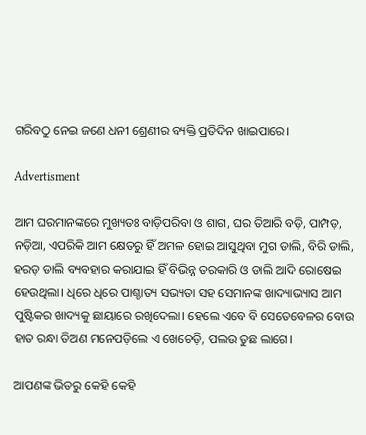ଗରିବଠୁ ନେଇ ଜଣେ ଧନୀ ଶ୍ରେଣୀର ବ୍ୟକ୍ତି ପ୍ରତିଦିନ ଖାଇପାରେ।

Advertisment

ଆମ ଘରମାନଙ୍କରେ ମୁଖ୍ୟତଃ ବାଡ଼ିପରିବା ଓ ଶାଗ, ଘର ତିଆରି ବଡ଼ି, ପାମ୍ପଡ଼, ନଡ଼ିଆ, ଏପରିକି ଆମ କ୍ଷେତରୁ ହିଁ ଅମଳ ହୋଇ ଆସୁଥିବା ମୁଗ ଡାଲି, ବିରି ଡାଲି, ହରଡ଼ ଡାଲି ବ୍ୟବହାର କରାଯାଇ ହିଁ ବିଭିନ୍ନ ତରକାରି ଓ ଡାଲି ଆଦି ରୋଷେଇ ହେଉଥିଲା। ଧିରେ ଧିରେ ପାଶ୍ଚାତ୍ୟ ସଭ୍ୟତା ସହ ସେମାନଙ୍କ ଖାଦ୍ୟାଭ୍ୟାସ ଆମ ପୁଷ୍ଟିକର ଖାଦ୍ୟକୁ ଛାୟାରେ ରଖିଦେଲା। ହେଲେ ଏବେ ବି ସେତେବେଳର ବୋଉ ହାତ ରନ୍ଧା ତିଅଣ ମନେପଡ଼ିଲେ ଏ ଖେଚେଡ଼ି, ପଲଉ ତୁଛ ଲାଗେ।

ଆପଣଙ୍କ ଭିତରୁ କେହି କେହି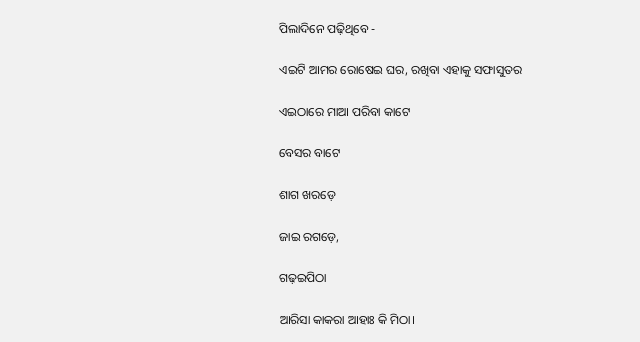ପିଲାଦିନେ ପଢ଼ିଥିବେ -

ଏଇଟି ଆମର ରୋଷେଇ ଘର, ରଖିବା ଏହାକୁ ସଫାସୁତର

ଏଇଠାରେ ମାଆ ପରିବା କାଟେ

ବେସର ବାଟେ

ଶାଗ ଖରଡ଼େ

ଜାଇ ରଗଡ଼େ,

ଗଢ଼ଇପିଠା

ଆରିସା କାକରା ଆହାଃ କି ମିଠା।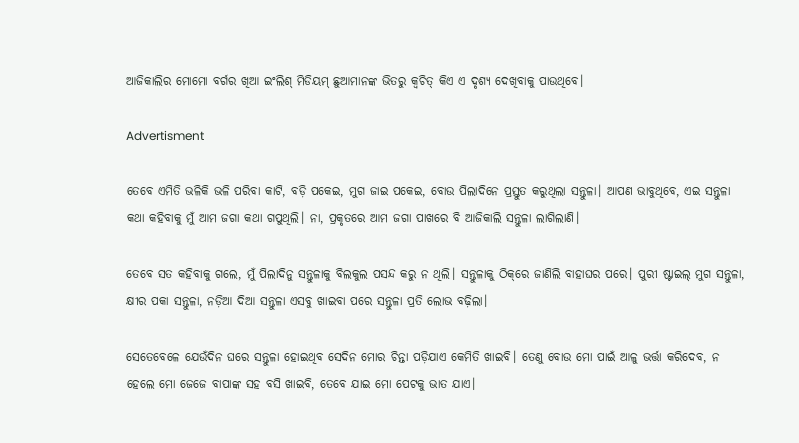ଆଜିକାଲିର ମୋମୋ ବର୍ଗର ଖିଆ ଇଂଲିଶ୍ ମିଡିୟମ୍ ଛୁଆମାନଙ୍କ ଭିତରୁ କ୍ୱଚିତ୍ କିଏ ଏ ଦୃଶ୍ୟ ଦେଖିବାକୁ ପାଉଥିବେ।

Advertisment

ତେବେ ଏମିତି ଭଳିକି ଭଳି ପରିବା କାଟି, ବଡ଼ି ପକେଇ, ମୁଗ ଜାଇ ପକେଇ, ବୋଉ ପିଲାଦିନେ ପ୍ରସ୍ତୁତ କରୁଥିଲା ସନ୍ତୁଳା। ଆପଣ ଭାବୁଥିବେ, ଏଇ ସନ୍ତୁଳା କଥା କହିବାକୁ ମୁଁ ଆମ ଜଗା କଥା ଗପୁଥିଲି। ନା, ପ୍ରକୃତରେ ଆମ ଜଗା ପାଖରେ ବି ଆଜିକାଲି ସନ୍ତୁଳା ଲାଗିଲାଣି।

ତେବେ ସତ କହିବାକୁ ଗଲେ, ମୁଁ ପିଲାଦିନୁ ସନ୍ତୁଳାକୁ ବିଲକୁଲ ପସନ୍ଦ କରୁ ନ ଥିଲି। ସନ୍ତୁଳାକୁ ଠିକ୍‌ରେ ଜାଣିଲି ବାହାଘର ପରେ। ପୁରୀ ଷ୍ଟାଇଲ୍ ମୁଗ ସନ୍ତୁଳା, କ୍ଷୀର ପକା ସନ୍ତୁଳା, ନଡ଼ିଆ ଦିଆ ସନ୍ତୁଳା ଏସବୁ ଖାଇବା ପରେ ସନ୍ତୁଳା ପ୍ରତି ଲୋଭ ବଢ଼ିଲା।

ସେତେବେଳେ ଯେଉଁଦିନ ଘରେ ସନ୍ତୁଳା ହୋଇଥିବ ସେଦିନ ମୋର ଚିନ୍ତା ପଡ଼ିଯାଏ କେମିତି ଖାଇବି। ତେଣୁ ବୋଉ ମୋ ପାଇଁ ଆଳୁ ଭର୍ତ୍ତା କରିଦେବ, ନ ହେଲେ ମୋ ଜେଜେ ବାପାଙ୍କ ସହ ବସି ଖାଇବି, ତେବେ ଯାଇ ମୋ ପେଟକୁ ଭାତ ଯାଏ।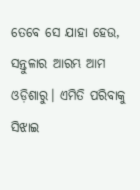ତେବେ ସେ ଯାହା ହେଉ, ସନ୍ତୁଳାର ଆରମ୍ଭ ଆମ ଓଡ଼ିଶାରୁ। ଏମିତି ପରିବାକୁ ସିଝାଇ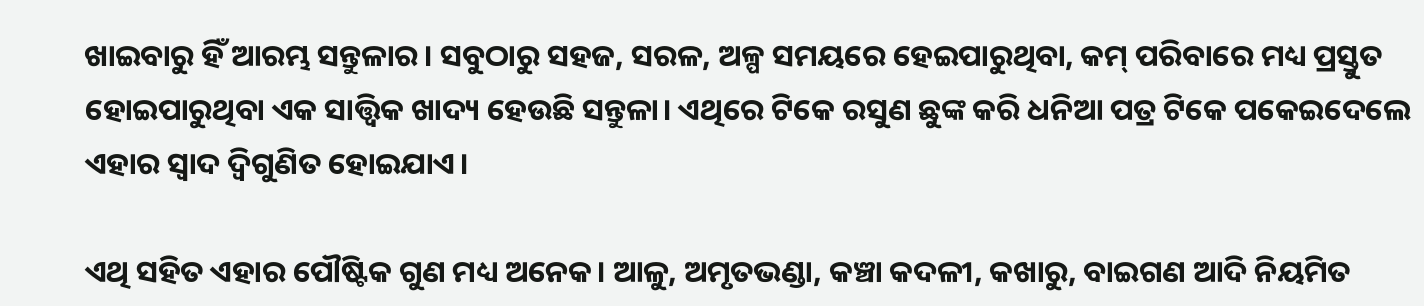ଖାଇବାରୁ ହିଁ ଆରମ୍ଭ ସନ୍ତୁଳାର। ସବୁଠାରୁ ସହଜ, ସରଳ, ଅଳ୍ପ ସମୟରେ ହେଇପାରୁଥିବା, କମ୍ ପରିବାରେ ମଧ୍ୟ ପ୍ରସ୍ତୁତ ହୋଇପାରୁଥିବା ଏକ ସାତ୍ତ୍ୱିକ ଖାଦ୍ୟ ହେଉଛି ସନ୍ତୁଳା। ଏଥିରେ ଟିକେ ରସୁଣ ଛୁଙ୍କ କରି ଧନିଆ ପତ୍ର ଟିକେ ପକେଇଦେଲେ ଏହାର ସ୍ୱାଦ ଦ୍ୱିଗୁଣିତ ହୋଇଯାଏ।

ଏଥି ସହିତ ଏହାର ପୌଷ୍ଟିକ ଗୁଣ ମଧ୍ୟ ଅନେକ। ଆଳୁ, ଅମୃତଭଣ୍ଡା, କଞ୍ଚା କଦଳୀ, କଖାରୁ, ବାଇଗଣ ଆଦି ନିୟମିତ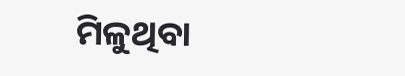ମିଳୁଥିବା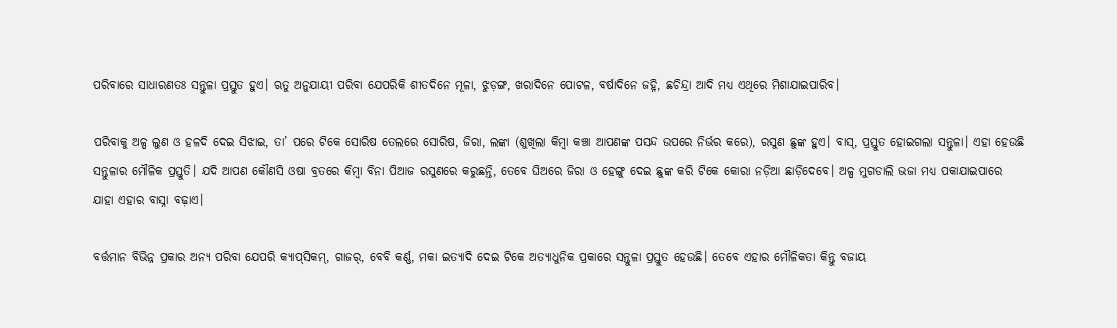ପରିବାରେ ସାଧାରଣତଃ ସନ୍ତୁଳା ପ୍ରସ୍ତୁତ ହୁଏ। ଋତୁ ଅନୁଯାୟୀ ପରିବା ଯେପରିକି ଶୀତଦିନେ ମୂଳା, ଝୁଡ଼ଙ୍ଗ, ଖରାଦିନେ ପୋଟଳ, ବର୍ଷାଦିନେ ଜହ୍ନି, ଛଚିନ୍ଦ୍ରା ଆଦି ମଧ୍ୟ ଏଥିରେ ମିଶାଯାଇପାରିବ।

ପରିବାକୁ ଅଳ୍ପ ଲୁଣ ଓ ହଳଦି ଦେଇ ସିଝାଇ, ତା’ ପରେ ଟିକେ ସୋରିଷ ତେଲରେ ସୋରିଷ, ଜିରା, ଲଙ୍କା (ଶୁଖିଲା କିମ୍ୱା କଞ୍ଚା ଆପଣଙ୍କ ପସନ୍ଦ ଉପରେ ନିର୍ଭର କରେ), ରସୁଣ ଛୁଙ୍କ ହୁଏ। ବାସ୍, ପ୍ରସ୍ତୁତ ହୋଇଗଲା ସନ୍ତୁଳା। ଏହା ହେଉଛି ସନ୍ତୁଳାର ମୌଳିକ ପ୍ରସ୍ତୁତି। ଯଦି ଆପଣ କୌଣସି ଓଷା ବ୍ରତରେ କିମ୍ୱା ବିନା ପିଆଜ ରସୁଣରେ କରୁଛନ୍ତି, ତେବେ ଘିଅରେ ଜିରା ଓ ହେଙ୍ଗୁ ଦେଇ ଛୁଙ୍କ କରି ଟିକେ କୋରା ନଡ଼ିଆ ଛାଡ଼ିଦେବେ। ଅଳ୍ପ ମୁଗଡାଲି ଭଜା ମଧ୍ୟ ପକାଯାଇପାରେ ଯାହା ଏହାର ବାସ୍ନା ବଢ଼ାଏ।

ବର୍ତ୍ତମାନ ବିଭିନ୍ନ ପ୍ରକାର ଅନ୍ୟ ପରିବା ଯେପରି କ୍ୟାପ୍‌ସିକମ୍, ଗାଜର୍, ବେବି କର୍ଣ୍ଣ, ମକା ଇତ୍ୟାଦି ଦେଇ ଟିକେ ଅତ୍ୟାଧୁନିକ ପ୍ରକାରେ ସନ୍ତୁଳା ପ୍ରସ୍ତୁତ ହେଉଛି। ତେବେ ଏହାର ମୌଳିକତା କିନ୍ତୁ ବଜାୟ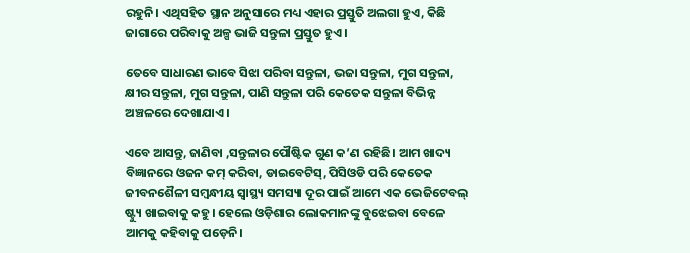ରହୁନି। ଏଥିସହିତ ସ୍ଥାନ ଅନୁସାରେ ମଧ୍ୟ ଏହାର ପ୍ରସ୍ତୁତି ଅଲଗା ହୁଏ, କିଛି ଜାଗାରେ ପରିବାକୁ ଅଳ୍ପ ଭାଜି ସନ୍ତୁଳା ପ୍ରସ୍ତୁତ ହୁଏ।

ତେବେ ସାଧାରଣ ଭାବେ ସିଝା ପରିବା ସନ୍ତୁଳା, ଭଜା ସନ୍ତୁଳା, ମୁଗ ସନ୍ତୁଳା, କ୍ଷୀର ସନ୍ତୁଳା, ମୁଗ ସନ୍ତୁଳା, ପାଣି ସନ୍ତୁଳା ପରି କେତେକ ସନ୍ତୁଳା ବିଭିନ୍ନ ଅଞ୍ଚଳରେ ଦେଖାଯାଏ।

ଏବେ ଆସନ୍ତୁ, ଜାଣିବା ,ସନ୍ତୁଳାର ପୌଷ୍ଟିକ ଗୁଣ କ’ଣ ରହିଛି। ଆମ ଖାଦ୍ୟ ବିଜ୍ଞାନରେ ଓଜନ କମ୍ କରିବା, ଡାଇବେଟିସ୍, ପିସିଓଡି ପରି କେତେକ ଜୀବନଶୈଳୀ ସମ୍ବନ୍ଧୀୟ ସ୍ୱାସ୍ଥ୍ୟ ସମସ୍ୟା ଦୂର ପାଇଁ ଆମେ ଏକ ଭେଜିଟେବଲ୍ ଷ୍ଟ୍ୟୁ ଖାଇବାକୁ କହୁ। ହେଲେ ଓଡ଼ିଶାର ଲୋକମାନଙ୍କୁ ବୁଝେଇବା ବେଳେ ଆମକୁ କହିବାକୁ ପଡ଼େନି।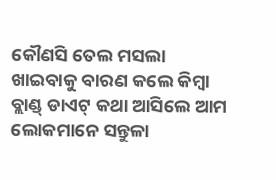କୌଣସି ତେଲ ମସଲା ଖାଇବାକୁ ବାରଣ କଲେ କିମ୍ୱା ବ୍ଲାଣ୍ଡ୍ ଡାଏଟ୍ କଥା ଆସିଲେ ଆମ ଲୋକମାନେ ସନ୍ତୁଳା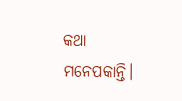କଥା ମନେପକାନ୍ତି।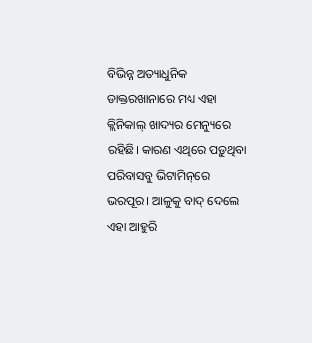ବିଭିନ୍ନ ଅତ୍ୟାଧୁନିକ ଡାକ୍ତରଖାନାରେ ମଧ୍ୟ ଏହା କ୍ଲିନିକାଲ୍‌ ଖାଦ୍ୟର ମେନ୍ୟୁରେ ରହିଛି। କାରଣ ଏଥିରେ ପଡ଼ୁଥିବା ପରିବାସବୁ ଭିଟାମିନ୍‌ରେ ଭରପୂର। ଆଳୁକୁ ବାଦ୍ ଦେଲେ ଏହା ଆହୁରି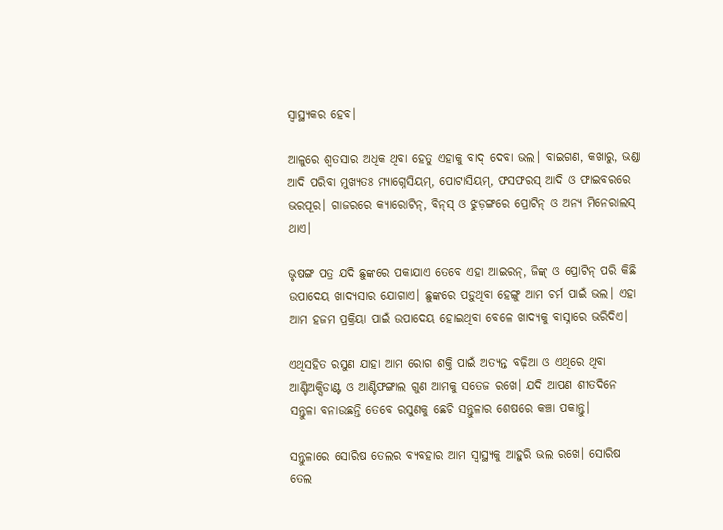ସ୍ୱାସ୍ଥ୍ୟକର ହେବ।

ଆଳୁରେ ଶ୍ୱତସାର ଅଧିକ ଥିବା ହେତୁ ଏହାକୁ ବାଦ୍ ଦେବା ଭଲ। ବାଇଗଣ, କଖାରୁ, ଭଣ୍ଡା ଆଦି ପରିବା ମୁଖ୍ୟତଃ ମ୍ୟାଗ୍ନେସିୟମ୍, ପୋଟାସିୟମ୍, ଫସଫରସ୍ ଆଦି ଓ ଫାଇବରରେ ଭରପୂର। ଗାଜରରେ କ୍ୟାରୋଟିନ୍, ବିନ୍‌ସ୍ ଓ ଝୁଡ଼ଙ୍ଗରେ ପ୍ରୋଟିନ୍ ଓ ଅନ୍ୟ ମିନେରାଲସ୍ ଥାଏ।

ଭୃଷଙ୍ଗ ପତ୍ର ଯଦି ଛୁଙ୍କରେ ପକାଯାଏ ତେବେ ଏହା ଆଇରନ୍, ଜିଙ୍କ୍ ଓ ପ୍ରୋଟିନ୍ ପରି କିଛି ଉପାଦେୟ ଖାଦ୍ୟସାର ଯୋଗାଏ। ଛୁଙ୍କରେ ପଡ଼ୁଥିବା ହେଙ୍ଗୁ ଆମ ଚର୍ମ ପାଇଁ ଭଲ। ଏହା ଆମ ହଜମ ପ୍ରକ୍ରିୟା ପାଇଁ ଉପାଦେୟ ହୋଇଥିବା ବେଳେ ଖାଦ୍ୟକୁ ବାସ୍ନାରେ ଭରିଦିଏ।

ଏଥିସହିତ ରସୁଣ ଯାହା ଆମ ରୋଗ ଶକ୍ତି ପାଇଁ ଅତ୍ୟନ୍ତ ବଢ଼ିଆ ଓ ଏଥିରେ ଥିବା ଆଣ୍ଟିଅକ୍ସିଡାଣ୍ଟ ଓ ଆଣ୍ଟିଫଙ୍ଗାଲ ଗୁଣ ଆମକୁ ସତେଜ ରଖେ। ଯଦି ଆପଣ ଶୀତଦିନେ ସନ୍ତୁଳା ବନାଉଛନ୍ତି ତେବେ ରସୁଣକୁ ଛେଚି ସନ୍ତୁଳାର ଶେଷରେ କଞ୍ଚା ପକାନ୍ତୁ।

ସନ୍ତୁଳାରେ ସୋରିଷ ତେଲର ବ୍ୟବହାର ଆମ ସ୍ୱାସ୍ଥ୍ୟକୁ ଆହୁରି ଭଲ ରଖେ। ସୋରିଷ ତେଲ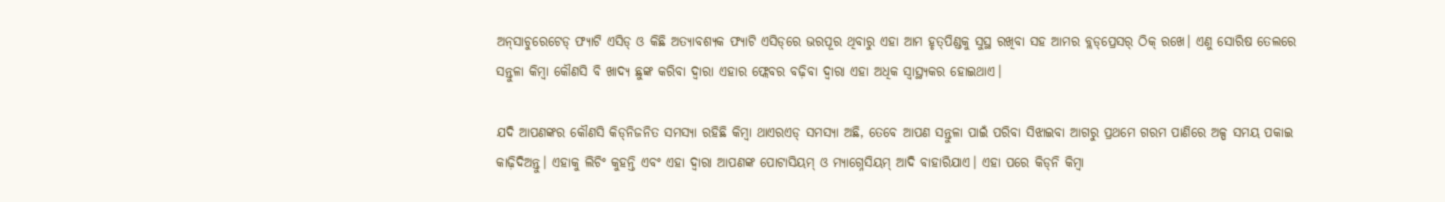ଅନ୍‌ସାଚୁରେଟେଡ୍ ଫ୍ୟାଟି ଏସିଡ୍ ଓ କିଛି ଅତ୍ୟାବଶ୍ୟକ ଫ୍ୟାଟି ଏସିଡ୍‌ରେ ଭରପୂର ଥିବାରୁ ଏହା ଆମ ହୃତ୍‌ପିଣ୍ଡକୁ ସୁସ୍ଥ ରଖିବା ସହ ଆମର ବ୍ଲଡ୍‌ପ୍ରେସର୍‌ ଠିକ୍ ରଖେ। ଏଣୁ ସୋରିଷ ତେଲରେ ସନ୍ତୁଳା କିମ୍ୱା କୌଣସି ବି ଖାଦ୍ୟ ଛୁଙ୍କ କରିବା ଦ୍ୱାରା ଏହାର ଫ୍ଲେବର ବଢ଼ିବା ଦ୍ୱାରା ଏହା ଅଧିକ ସ୍ୱାସ୍ଥ୍ୟକର ହୋଇଥାଏ।

ଯଦି ଆପଣଙ୍କର କୌଣସି କିଡ୍‌ନିଜନିତ ସମସ୍ୟା ରହିଛି କିମ୍ୱା ଥାଏରଏଡ୍ ସମସ୍ୟା ଅଛି, ତେବେ ଆପଣ ସନ୍ତୁଳା ପାଇଁ ପରିବା ସିଝାଇବା ଆଗରୁ ପ୍ରଥମେ ଗରମ ପାଣିରେ ଅଳ୍ପ ସମୟ ପକାଇ କାଢ଼ିଦିଅନ୍ତୁ। ଏହାକୁ ଲିଚିଂ କୁହନ୍ତି ଏବଂ ଏହା ଦ୍ୱାରା ଆପଣଙ୍କ ପୋଟାସିୟମ୍ ଓ ମ୍ୟାଗ୍ନେସିୟମ୍ ଆଦି ବାହାରିଯାଏ। ଏହା ପରେ କିଡ୍‌ନି କିମ୍ୱା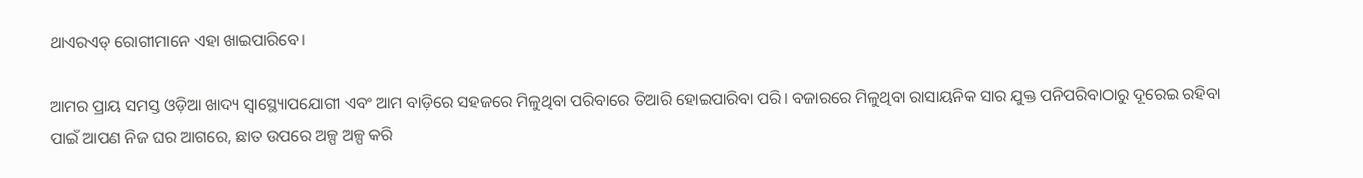ଥାଏରଏଡ୍ ରୋଗୀମାନେ ଏହା ଖାଇପାରିବେ।

ଆମର ପ୍ରାୟ ସମସ୍ତ ଓଡ଼ିଆ ଖାଦ୍ୟ ସ୍ୱାସ୍ଥ୍ୟୋପଯୋଗୀ ଏବଂ ଆମ ବାଡ଼ିରେ ସହଜରେ ମିଳୁଥିବା ପରିବାରେ ତିଆରି ହୋଇପାରିବା ପରି। ବଜାରରେ ମିଳୁଥିବା ରାସାୟନିକ ସାର ଯୁକ୍ତ ପନିପରିବାଠାରୁ ଦୂରେଇ ରହିବା ପାଇଁ ଆପଣ ନିଜ ଘର ଆଗରେ, ଛାତ ଉପରେ ଅଳ୍ପ ଅଳ୍ପ କରି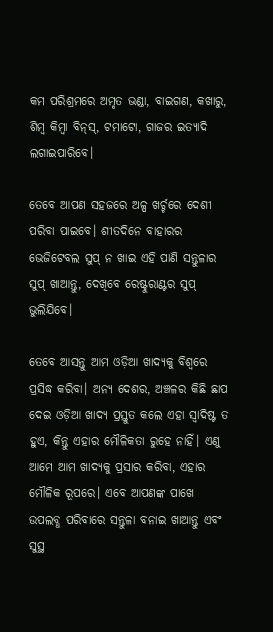କମ ପରିଶ୍ରମରେ ଅମୃତ ଭଣ୍ଡା, ବାଇଗଣ, କଖାରୁ, ଶିମ୍ୱ କିମ୍ୱା ବିନ୍‌ସ୍‌, ଟମାଟୋ, ଗାଜର ଇତ୍ୟାଦି ଲଗାଇପାରିବେ।

ତେବେ ଆପଣ ସହଜରେ ଅଳ୍ପ ଖର୍ଚ୍ଚରେ ଦେଶୀ ପରିବା ପାଇବେ। ଶୀତଦିନେ ବାହାରର ଭେଜିଟେବଲ ସୁପ୍ ନ ଖାଇ ଏହି ପାଣି ସନ୍ତୁଳାର ସୁପ୍ ଖାଆନ୍ତୁ, ଦେଖିବେ ରେଷ୍ଟୁରାଣ୍ଟର ସୁପ୍ ଭୁଲିଯିବେ।

ତେବେ ଆସନ୍ତୁ ଆମ ଓଡ଼ିଆ ଖାଦ୍ୟକୁ ବିଶ୍ୱରେ ପ୍ରସିଦ୍ଧ କରିବା। ଅନ୍ୟ ଦେଶର, ଅଞ୍ଚଳର କିଛି ଛାପ ଦେଇ ଓଡ଼ିଆ ଖାଦ୍ୟ ପ୍ରସ୍ତୁତ କଲେ ଏହା ସ୍ୱାଦିଷ୍ଟ ତ ହୁଏ, କିନ୍ତୁ ଏହାର ମୌଳିକତା ରୁହେ ନାହିଁ। ଏଣୁ ଆମେ ଆମ ଖାଦ୍ୟକୁ ପ୍ରସାର କରିବା, ଏହାର ମୌଳିକ ରୂପରେ। ଏବେ ଆପଣଙ୍କ ପାଖେ ଉପଲବ୍ଧ ପରିବାରେ ସନ୍ତୁଳା ବନାଇ ଖାଆନ୍ତୁ ଏବଂ ସୁସ୍ଥ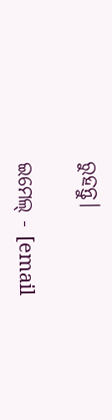ରୁହନ୍ତୁ।

ଇମେଲ୍ - [email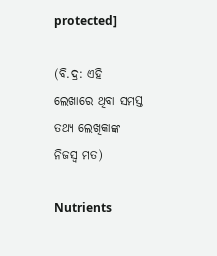protected]

(ବି.ଦ୍ର: ଏହି ଲେଖାରେ ଥିବା ସମସ୍ତ ତଥ୍ୟ ଲେଖିକାଙ୍କ ନିଜସ୍ୱ ମତ)

Nutrients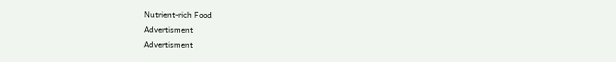Nutrient-rich Food
Advertisment
Advertisment